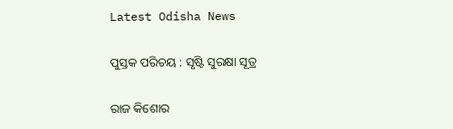Latest Odisha News

ପୁସ୍ତକ ପରିଚୟ : ସୃଷ୍ଟି ସୁରକ୍ଷା ସୂତ୍ର

ରାଜ କିଶୋର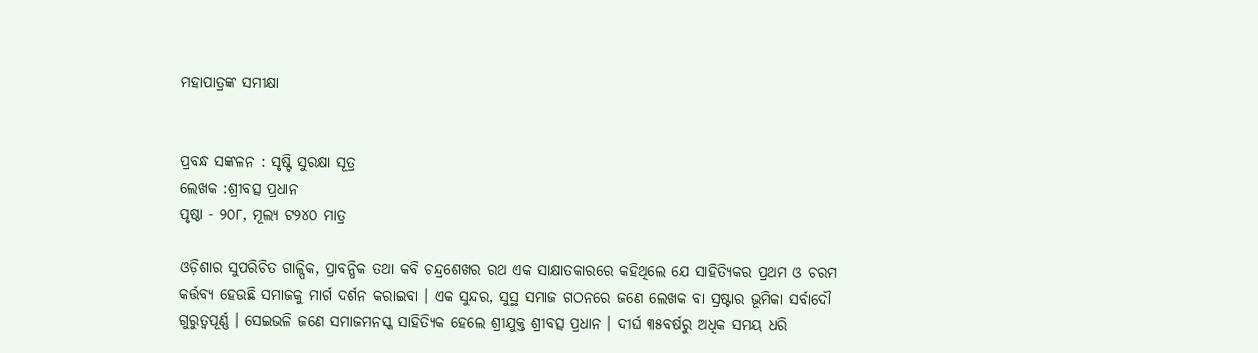ମହାପାତ୍ରଙ୍କ ସମୀକ୍ଷା


ପ୍ରବନ୍ଧ ସଙ୍କଳନ : ସୃଷ୍ଟି ସୁରକ୍ଷା ସୂତ୍ର
ଲେଖକ :ଶ୍ରୀବତ୍ସ ପ୍ରଧାନ
ପୃଷ୍ଠା ‐ ୨୦୮, ମୂଲ୍ୟ ଟ୨୪୦ ମାତ୍ର

ଓଡ଼ିଶାର ସୁପରିଚିତ ଗାଳ୍ପିକ, ପ୍ରାବନ୍ଧିକ ତଥା କବି ଚନ୍ଦ୍ରଶେଖର ରଥ ଏକ ସାକ୍ଷାତକାରରେ କହିଥିଲେ ଯେ ସାହିତ୍ୟିକର ପ୍ରଥମ ଓ ଚରମ କର୍ତ୍ତବ୍ୟ ହେଉଛି ସମାଜକୁ ମାର୍ଗ ଦର୍ଶନ କରାଇବା । ଏକ ସୁନ୍ଦର, ସୁସ୍ଥ ସମାଜ ଗଠନରେ ଜଣେ ଲେଖକ ବା ସ୍ରଷ୍ଟାର ଭୂମିକା ସର୍ବାଦୌ ଗୁରୁତ୍ବପୂର୍ଣ୍ଣ । ସେଇଭଳି ଜଣେ ସମାଜମନସ୍କ ସାହିତ୍ୟିକ ହେଲେ ଶ୍ରୀଯୁକ୍ତ ଶ୍ରୀବତ୍ସ ପ୍ରଧାନ । ଦୀର୍ଘ ୩୫ବର୍ଷରୁ ଅଧିକ ସମୟ ଧରି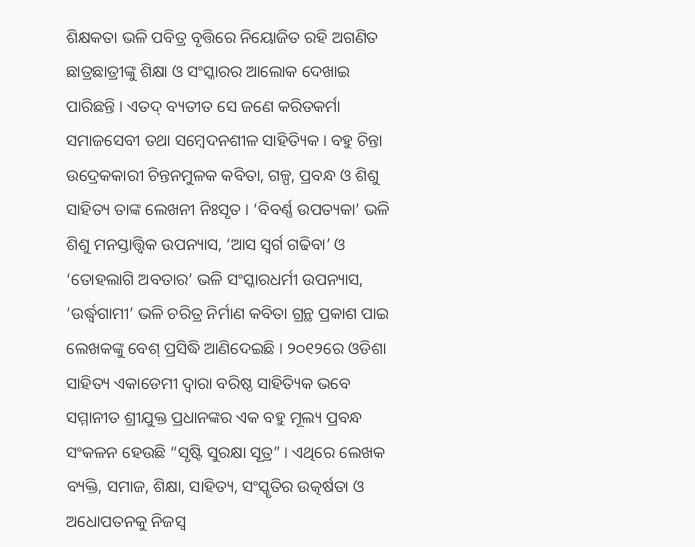ଶିକ୍ଷକତା ଭଳି ପବିତ୍ର ବୃତ୍ତିରେ ନିୟୋଜିତ ରହି ଅଗଣିତ ଛାତ୍ରଛାତ୍ରୀଙ୍କୁ ଶିକ୍ଷା ଓ ସଂସ୍କାରର ଆଲୋକ ଦେଖାଇ ପାରିଛନ୍ତି । ଏତଦ୍ ବ୍ୟତୀତ ସେ ଜଣେ କରିତକର୍ମା ସମାଜସେବୀ ତଥା ସମ୍ବେଦନଶୀଳ ସାହିତ୍ୟିକ । ବହୁ ଚିନ୍ତା ଉଦ୍ରେକକାରୀ ଚିନ୍ତନମୁଳକ କବିତା, ଗଳ୍ପ, ପ୍ରବନ୍ଧ ଓ ଶିଶୁ ସାହିତ୍ୟ ତାଙ୍କ ଲେଖନୀ ନିଃସୃତ । ‘ବିବର୍ଣ୍ଣ ଉପତ୍ୟକା’ ଭଳି ଶିଶୁ ମନସ୍ତାତ୍ତ୍ବିକ ଉପନ୍ୟାସ, ‘ଆସ ସ୍ବର୍ଗ ଗଢିବା’ ଓ ‘ତୋହଲାଗି ଅବତାର’ ଭଳି ସଂସ୍କାରଧର୍ମୀ ଉପନ୍ୟାସ, ‘ଉର୍ଦ୍ଧ୍ବଗାମୀ’ ଭଳି ଚରିତ୍ର ନିର୍ମାଣ କବିତା ଗ୍ରନ୍ଥ ପ୍ରକାଶ ପାଇ ଲେଖକଙ୍କୁ ବେଶ୍ ପ୍ରସିଦ୍ଧି ଆଣିଦେଇଛି । ୨୦୧୨ରେ ଓଡିଶା ସାହିତ୍ୟ ଏକାଡେମୀ ଦ୍ବାରା ବରିଷ୍ଠ ସାହିତ୍ୟିକ ଭବେ ସମ୍ମାନୀତ ଶ୍ରୀଯୁକ୍ତ ପ୍ରଧାନଙ୍କର ଏକ ବହୁ ମୂଲ୍ୟ ପ୍ରବନ୍ଧ ସଂକଳନ ହେଉଛି “ସୃଷ୍ଟି ସୁରକ୍ଷା ସୂତ୍ର” । ଏଥିରେ ଲେଖକ ବ୍ୟକ୍ତି, ସମାଜ, ଶିକ୍ଷା, ସାହିତ୍ୟ, ସଂସ୍କୃତିର ଉତ୍କର୍ଷତା ଓ ଅଧୋପତନକୁ ନିଜସ୍ବ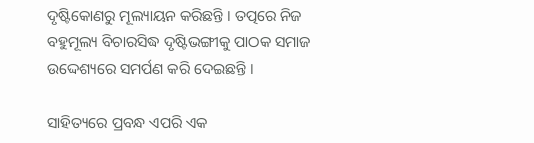ଦୃଷ୍ଟିକୋଣରୁ ମୂଲ୍ୟାୟନ କରିଛନ୍ତି । ତତ୍ପରେ ନିଜ ବହୁମୂଲ୍ୟ ବିଚାରସିଦ୍ଧ ଦୃଷ୍ଟିଭଙ୍ଗୀକୁ ପାଠକ ସମାଜ ଉଦ୍ଦେଶ୍ୟରେ ସମର୍ପଣ କରି ଦେଇଛନ୍ତି ।

ସାହିତ୍ୟରେ ପ୍ରବନ୍ଧ ଏପରି ଏକ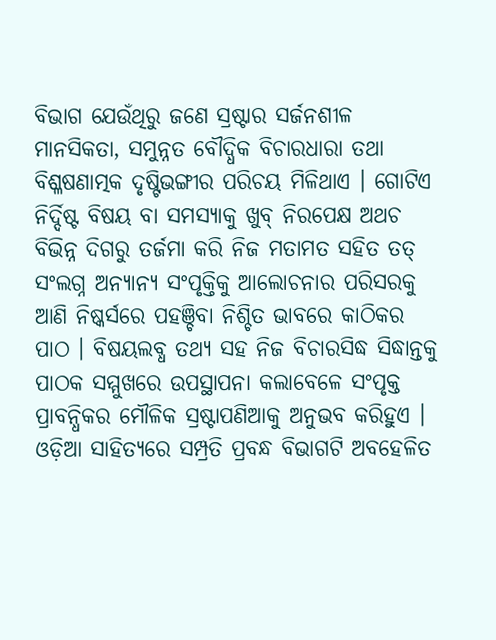ବିଭାଗ ଯେଉଁଥିରୁ ଜଣେ ସ୍ରଷ୍ଟାର ସର୍ଜନଶୀଳ ମାନସିକତା, ସମୁନ୍ନତ ବୌଦ୍ଧିକ ବିଚାରଧାରା ତଥା ବିଶ୍ଳଷଣାତ୍ମକ ଦୃଷ୍ଟିଭଙ୍ଗୀର ପରିଚୟ ମିଳିଥାଏ । ଗୋଟିଏ ନିର୍ଦ୍ଦିଷ୍ଟ ବିଷୟ ବା ସମସ୍ୟାକୁ ଖୁବ୍ ନିରପେକ୍ଷ ଅଥଚ ବିଭିନ୍ନ ଦିଗରୁ ତର୍ଜମା କରି ନିଜ ମତାମତ ସହିତ ତତ୍ ସଂଲଗ୍ନ ଅନ୍ୟାନ୍ୟ ସଂପୃକ୍ତିକୁ ଆଲୋଚନାର ପରିସରକୁ ଆଣି ନିଷ୍କର୍ସରେ ପହଞ୍ଚିବା ନିଶ୍ଚିତ ଭାବରେ କାଠିକର ପାଠ । ବିଷୟଲବ୍ଧ ତଥ୍ୟ ସହ ନିଜ ବିଚାରସିଦ୍ଧ ସିଦ୍ଧାନ୍ତକୁ ପାଠକ ସମ୍ମୁଖରେ ଉପସ୍ଥାପନା କଲାବେଳେ ସଂପୃକ୍ତ ପ୍ରାବନ୍ଧିକର ମୌଳିକ ସ୍ରଷ୍ଟାପଣିଆକୁ ଅନୁଭବ କରିହୁଏ । ଓଡ଼ିଆ ସାହିତ୍ୟରେ ସମ୍ପ୍ରତି ପ୍ରବନ୍ଧ ବିଭାଗଟି ଅବହେଳିତ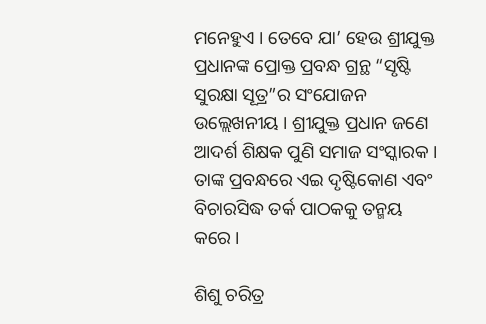ମନେହୁଏ । ତେବେ ଯା’ ହେଉ ଶ୍ରୀଯୁକ୍ତ ପ୍ରଧାନଙ୍କ ପ୍ରୋକ୍ତ ପ୍ରବନ୍ଧ ଗ୍ରନ୍ଥ “ସୃଷ୍ଟି ସୁରକ୍ଷା ସୂତ୍ର”ର ସଂଯୋଜନ ଉଲ୍ଲେଖନୀୟ । ଶ୍ରୀଯୁକ୍ତ ପ୍ରଧାନ ଜଣେ ଆଦର୍ଶ ଶିକ୍ଷକ ପୁଣି ସମାଜ ସଂସ୍କାରକ । ତାଙ୍କ ପ୍ରବନ୍ଧରେ ଏଇ ଦୃଷ୍ଟିକୋଣ ଏବଂ ବିଚାରସିଦ୍ଧ ତର୍କ ପାଠକକୁ ତନ୍ମୟ କରେ ।

ଶିଶୁ ଚରିତ୍ର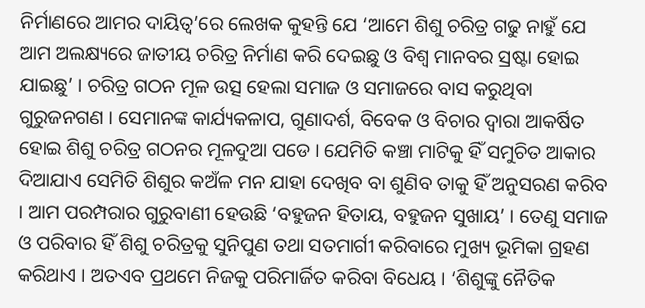ନିର୍ମାଣରେ ଆମର ଦାୟିତ୍ବ’ରେ ଲେଖକ କୁହନ୍ତି ଯେ ‘ଆମେ ଶିଶୁ ଚରିତ୍ର ଗଢୁ ନାହୁଁ ଯେ ଆମ ଅଲକ୍ଷ୍ୟରେ ଜାତୀୟ ଚରିତ୍ର ନିର୍ମାଣ କରି ଦେଇଛୁ ଓ ବିଶ୍ବ ମାନବର ସ୍ରଷ୍ଟା ହୋଇ ଯାଇଛୁ’ । ଚରିତ୍ର ଗଠନ ମୂଳ ଉତ୍ସ ହେଲା ସମାଜ ଓ ସମାଜରେ ବାସ କରୁଥିବା ଗୁରୁଜନଗଣ । ସେମାନଙ୍କ କାର୍ଯ୍ୟକଳାପ, ଗୁଣାଦର୍ଶ, ବିବେକ ଓ ବିଚାର ଦ୍ବାରା ଆକର୍ଷିତ ହୋଇ ଶିଶୁ ଚରିତ୍ର ଗଠନର ମୂଳଦୁଆ ପଡେ । ଯେମିତି କଞ୍ଚା ମାଟିକୁ ହିଁ ସମୁଚିତ ଆକାର ଦିଆଯାଏ ସେମିତି ଶିଶୁର କଅଁଳ ମନ ଯାହା ଦେଖିବ ବା ଶୁଣିବ ତାକୁ ହିଁ ଅନୁସରଣ କରିବ । ଆମ ପରମ୍ପରାର ଗୁରୁବାଣୀ ହେଉଛି ‘ବହୁଜନ ହିତାୟ, ବହୁଜନ ସୁଖାୟ’ । ତେଣୁ ସମାଜ ଓ ପରିବାର ହିଁ ଶିଶୁ ଚରିତ୍ରକୁ ସୁନିପୁଣ ତଥା ସତମାର୍ଗୀ କରିବାରେ ମୁଖ୍ୟ ଭୂମିକା ଗ୍ରହଣ କରିଥାଏ । ଅତଏବ ପ୍ରଥମେ ନିଜକୁ ପରିମାର୍ଜିତ କରିବା ବିଧେୟ । ‘ଶିଶୁଙ୍କୁ ନୈତିକ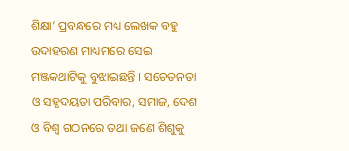ଶିକ୍ଷା’ ପ୍ରବନ୍ଧରେ ମଧ୍ୟ ଲେଖକ ବହୁ ଉଦାହରଣ ମାଧ୍ୟମରେ ସେଇ ମଞ୍ଜକଥାଟିକୁ ବୁଝାଇଛନ୍ତି । ସଚେତନତା ଓ ସହୃଦୟତା ପରିବାର, ସମାଜ, ଦେଶ ଓ ବିଶ୍ବ ଗଠନରେ ତଥା ଜଣେ ଶିଶୁକୁ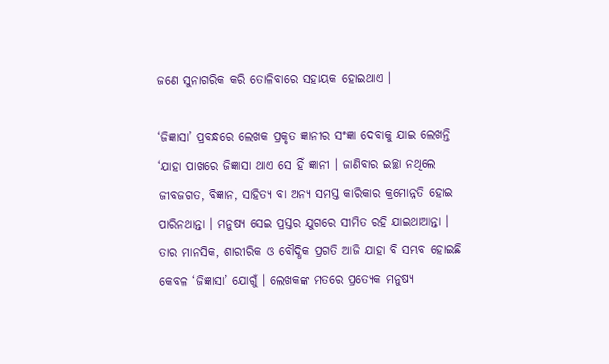ଜଣେ ସୁନାଗରିକ କରି ତୋଳିବାରେ ସହାୟକ ହୋଇଥାଏ ।

‘ଜିଜ୍ଞାସା’ ପ୍ରବନ୍ଧରେ ଲେଖକ ପ୍ରକୃତ ଜ୍ଞାନୀର ସଂଜ୍ଞା ଦେବାକୁ ଯାଇ ଲେଖନ୍ତି ‘ଯାହା ପାଖରେ ଜିଜ୍ଞାସା ଥାଏ ସେ ହିଁ ଜ୍ଞାନୀ । ଜାଣିବାର ଇଚ୍ଛା ନଥିଲେ ଜୀବଜଗତ, ବିଜ୍ଞାନ, ସାହିତ୍ୟ ବା ଅନ୍ୟ ସମସ୍ତ କାରିକାର କ୍ରମୋନ୍ନତି ହୋଇ ପାରିନଥାନ୍ତା । ମନୁଷ୍ୟ ସେଇ ପ୍ରସ୍ତର ଯୁଗରେ ସୀମିତ ରହି ଯାଇଥାଆନ୍ତା । ତାର ମାନସିକ, ଶାରୀରିକ ଓ ବୌଦ୍ଧିକ ପ୍ରଗତି ଆଜି ଯାହା ବି ସମ୍ଭବ ହୋଇଛି କେବଳ ‘ଜିଜ୍ଞାସା’ ଯୋଗୁଁ । ଲେଖକଙ୍କ ମତରେ ପ୍ରତ୍ୟେକ ମନୁଷ୍ୟ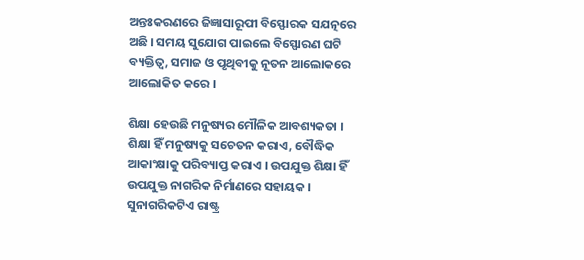ଅନ୍ତଃକରଣରେ ଜିଜ୍ଞାସାରୂପୀ ବିସ୍ଫୋରକ ସଯତ୍ନରେ ଅଛି । ସମୟ ସୁଯୋଗ ପାଇଲେ ବିସ୍ଫୋରଣ ଘଟି ବ୍ୟକ୍ତିତ୍ବ, ସମାଜ ଓ ପୃଥିବୀକୁ ନୂତନ ଆଲୋକରେ ଆଲୋକିତ କରେ ।

ଶିକ୍ଷା ହେଉଛି ମନୁଷ୍ୟର ମୌଳିକ ଆବଶ୍ୟକତା । ଶିକ୍ଷା ହିଁ ମନୁଷ୍ୟକୁ ସଚେତନ କରାଏ, ବୌଦ୍ଧିକ ଆକାଂକ୍ଷାକୁ ପରିବ୍ୟାପ୍ତ କରାଏ । ଉପଯୁକ୍ତ ଶିକ୍ଷା ହିଁ ଉପଯୁକ୍ତ ନାଗରିକ ନିର୍ମାଣରେ ସହାୟକ । ସୁନାଗରିକଟିଏ ରାଷ୍ଟ୍ର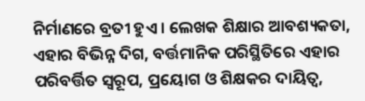ନିର୍ମାଣରେ ବ୍ରତୀ ହୁଏ । ଲେଖକ ଶିକ୍ଷାର ଆବଶ୍ୟକତା, ଏହାର ବିଭିନ୍ନ ଦିଗ, ବର୍ତ୍ତମାନିକ ପରିସ୍ଥିତିରେ ଏହାର ପରିବର୍ତ୍ତିତ ସ୍ବରୂପ, ପ୍ରୟୋଗ ଓ ଶିକ୍ଷକର ଦାୟିତ୍ବ,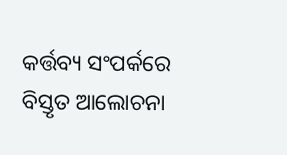କର୍ତ୍ତବ୍ୟ ସଂପର୍କରେ ବିସ୍ତୃତ ଆଲୋଚନା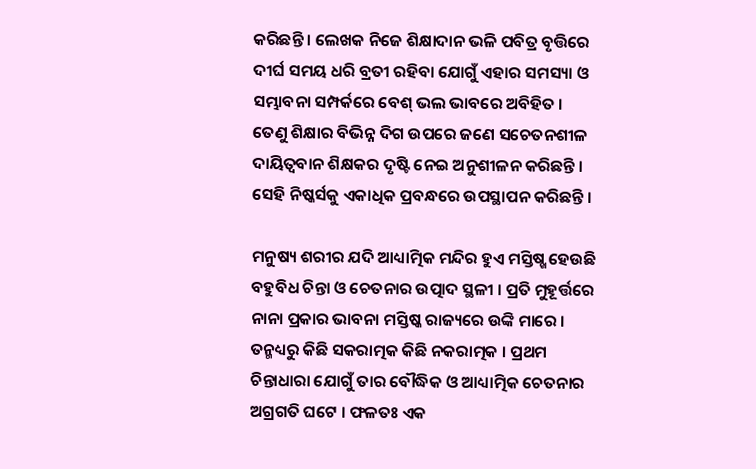କରିଛନ୍ତି । ଲେଖକ ନିଜେ ଶିକ୍ଷାଦାନ ଭଳି ପବିତ୍ର ବୃତ୍ତିରେ ଦୀର୍ଘ ସମୟ ଧରି ବ୍ରତୀ ରହିବା ଯୋଗୁଁ ଏହାର ସମସ୍ୟା ଓ ସମ୍ଭାବନା ସମ୍ପର୍କରେ ବେଶ୍ ଭଲ ଭାବରେ ଅବିହିତ । ତେଣୁ ଶିକ୍ଷାର ବିଭିନ୍ନ ଦିଗ ଉପରେ ଜଣେ ସଚେତନଶୀଳ ଦାୟିତ୍ବବାନ ଶିକ୍ଷକର ଦୃଷ୍ଟି ନେଇ ଅନୁଶୀଳନ କରିଛନ୍ତି । ସେହି ନିଷ୍କର୍ସକୁ ଏକାଧିକ ପ୍ରବନ୍ଧରେ ଉପସ୍ଥାପନ କରିଛନ୍ତି ।

ମନୁଷ୍ୟ ଶରୀର ଯଦି ଆଧ୍ୟାତ୍ମିକ ମନ୍ଦିର ହୁଏ ମସ୍ତିଷ୍ଖ ହେଉଛି ବହୁବିଧ ଚିନ୍ତା ଓ ଚେତନାର ଉତ୍ପାଦ ସ୍ଥଳୀ । ପ୍ରତି ମୁହୂର୍ତ୍ତରେ ନାନା ପ୍ରକାର ଭାବନା ମସ୍ତିଷ୍କ ରାଜ୍ୟରେ ଉଙ୍କି ମାରେ । ତନ୍ମଧ୍ୟରୁ କିଛି ସକରାତ୍ମକ କିଛି ନକରାତ୍ମକ । ପ୍ରଥମ ଚିନ୍ତାଧାରା ଯୋଗୁଁ ତାର ବୌଦ୍ଧିକ ଓ ଆଧ୍ୟାତ୍ମିକ ଚେତନାର ଅଗ୍ରଗତି ଘଟେ । ଫଳତଃ ଏକ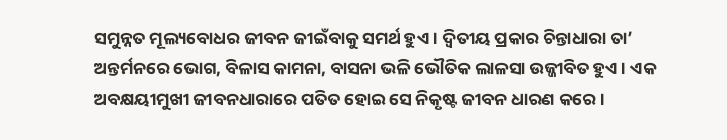ସମୁନ୍ନତ ମୂଲ୍ୟବୋଧର ଜୀବନ ଜୀଇଁବାକୁ ସମର୍ଥ ହୁଏ । ଦ୍ବିତୀୟ ପ୍ରକାର ଚିନ୍ତାଧାରା ତା’ ଅନ୍ତର୍ମନରେ ଭୋଗ, ବିଳାସ କାମନା, ବାସନା ଭଳି ଭୌତିକ ଲାଳସା ଉଜ୍ଜୀବିତ ହୁଏ । ଏକ ଅବକ୍ଷୟୀମୁଖୀ ଜୀବନଧାରାରେ ପତିତ ହୋଇ ସେ ନିକୃଷ୍ଟ ଜୀବନ ଧାରଣ କରେ ।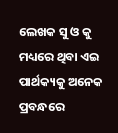ଲେଖକ ସୁ ଓ କୁ ମଧ୍ୟରେ ଥିବା ଏଇ ପାର୍ଥକ୍ୟକୁ ଅନେକ ପ୍ରବନ୍ଧରେ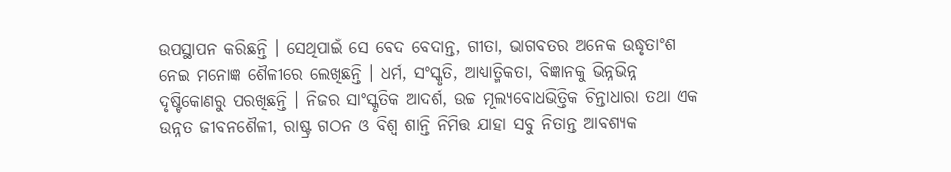ଉପସ୍ଥାପନ କରିଛନ୍ତି । ସେଥିପାଇଁ ସେ ବେଦ ବେଦାନ୍ତ, ଗୀତା, ଭାଗବତର ଅନେକ ଉଦ୍ଧୃତାଂଶ ନେଇ ମନୋଜ୍ଞ ଶୈଳୀରେ ଲେଖିଛନ୍ତି । ଧର୍ମ, ସଂସ୍କୃତି, ଆଧ୍ୟାତ୍ମିକତା, ବିଜ୍ଞାନକୁ ଭିନ୍ନଭିନ୍ନ ଦୃଷ୍ଟିକୋଣରୁ ପରଖିଛନ୍ତି । ନିଜର ସାଂସ୍କୃତିକ ଆଦର୍ଶ, ଉଚ୍ଚ ମୂଲ୍ୟବୋଧଭିତ୍ତିକ ଚିନ୍ତାଧାରା ତଥା ଏକ ଉନ୍ନତ ଜୀବନଶୈଳୀ, ରାଷ୍ଟ୍ର ଗଠନ ଓ ବିଶ୍ବ ଶାନ୍ତି ନିମିତ୍ତ ଯାହା ସବୁ ନିତାନ୍ତ ଆବଶ୍ୟକ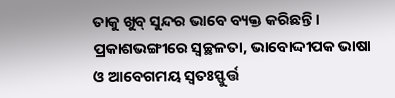ତାକୁ ଖୁବ୍ ସୁନ୍ଦର ଭାବେ ବ୍ୟକ୍ତ କରିଛନ୍ତି । ପ୍ରକାଶଭଙ୍ଗୀରେ ସ୍ବଚ୍ଛଳତା, ଭାବୋଦ୍ଦୀପକ ଭାଷା ଓ ଆବେଗମୟ ସ୍ବତଃସ୍ଫୁର୍ତ୍ତ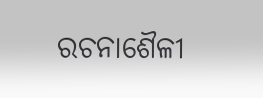ରଚନାଶୈଳୀ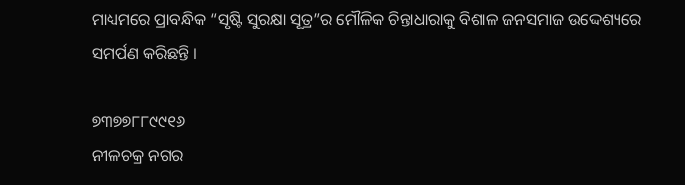ମାଧ୍ୟମରେ ପ୍ରାବନ୍ଧିକ “ସୃଷ୍ଟି ସୁରକ୍ଷା ସୂତ୍ର”ର ମୌଳିକ ଚିନ୍ତାଧାରାକୁ ବିଶାଳ ଜନସମାଜ ଉଦ୍ଦେଶ୍ୟରେ ସମର୍ପଣ କରିଛନ୍ତି ।

୭୩୭୭୮୮୯୯୧୬
ନୀଳଚକ୍ର ନଗର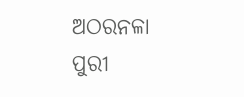ଅଠରନଳା
ପୁରୀ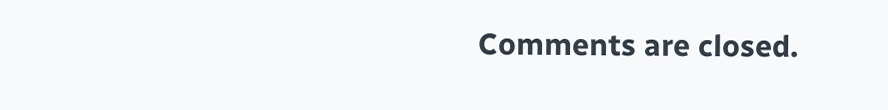Comments are closed.